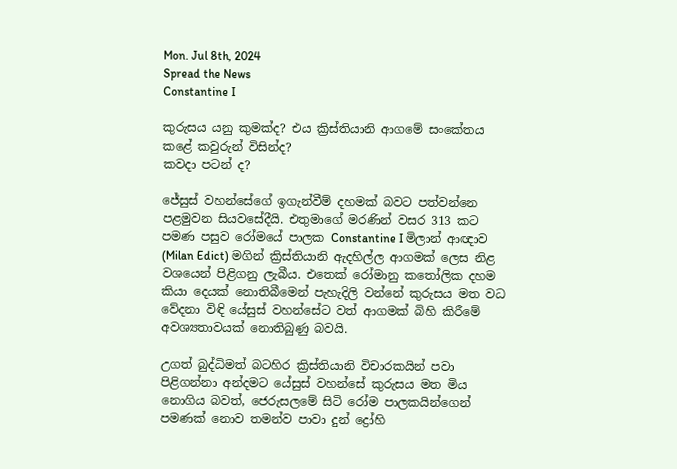Mon. Jul 8th, 2024
Spread the News
Constantine I

කුරුසය යනු කුමක්ද? එය ක්‍රිස්තියානි ආගමේ සංකේතය කළේ කවුරුන් විසින්ද?
කවදා පටන් ද?

ජේසුස් වහන්සේගේ ඉගැන්වීම් දහමක් බවට පත්වන්නෙ පළමුවන සියවසේදීයි. එතුමාගේ මරණින් වසර 313 කට පමණ පසුව රෝමයේ පාලක Constantine I මිලාන් ආඥාව (Milan Edict) මගින් ක්‍රිස්තියානි ඇදහිල්ල ආගමක් ලෙස නිළ වශයෙන් පිළිගනු ලැබීය. එතෙක් රෝමානු කතෝලික දහම කියා දෙයක් නොතිබීමෙන් පැහැදිලි වන්නේ කුරුසය මත වධ වේදනා විඳි යේසුස් වහන්සේට වත් ආගමක් බිහි කිරීමේ අවශ්‍යතාවයක් නොතිබුණු බවයි.

උගත් බුද්ධිමත් බටහිර ක්‍රිස්තියානි විචාරකයින් පවා පිළිගන්නා අන්දමට යේසුස් වහන්සේ කුරුසය මත මිය නොගිය බවත්, ජෙරුසලමේ සිටි රෝම පාලකයින්ගෙන් පමණක් නොව තමන්ව පාවා දුන් ද්‍රෝහි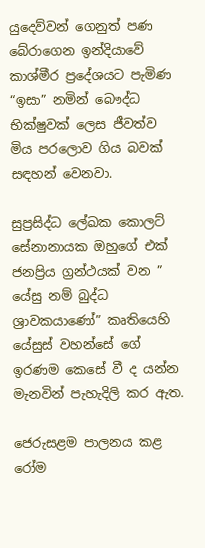යුදෙව්වන් ගෙනුත් පණ බේරාගෙන ඉන්දියාවේ කාශ්මීර ප්‍රදේශයට පැමිණ “ඉසා” නමින් බෞද්ධ භික්ෂුවක් ලෙස ජීවත්ව මිය පරලොව ගිය බවක් සඳහන් වෙනවා.

සුප්‍රසිද්ධ ලේඛක කොලට් සේනානායක ඔහුගේ එක් ජනප්‍රිය ග්‍රන්ථයක් වන ” යේසු නම් බුද්ධ ශ්‍රාවකයාණෝ” කෘතියෙහි යේසුස් වහන්සේ ගේ ඉරණම කෙසේ වී ද යන්න මැනවින් පැහැදිලි කර ඇත.

ජෙරුසළම පාලනය කළ රෝම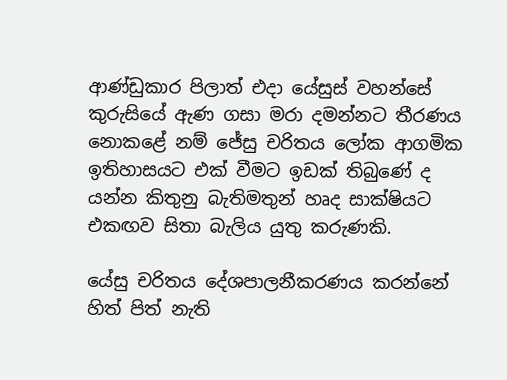ආණ්ඩුකාර පිලාත් එදා යේසුස් වහන්සේ කුරුසියේ ඇණ ගසා මරා දමන්නට තීරණය නොකළේ නම් ජේසු චරිතය ලෝක ආගමික ඉතිහාසයට එක් වීමට ඉඩක් තිබුණේ ද යන්න කිතුනු බැතිමතුන් හෘද සාක්ෂියට එකඟව සිතා බැලිය යුතු කරුණකි.

යේසු චරිතය දේශපාලනීකරණය කරන්නේ හිත් පිත් නැති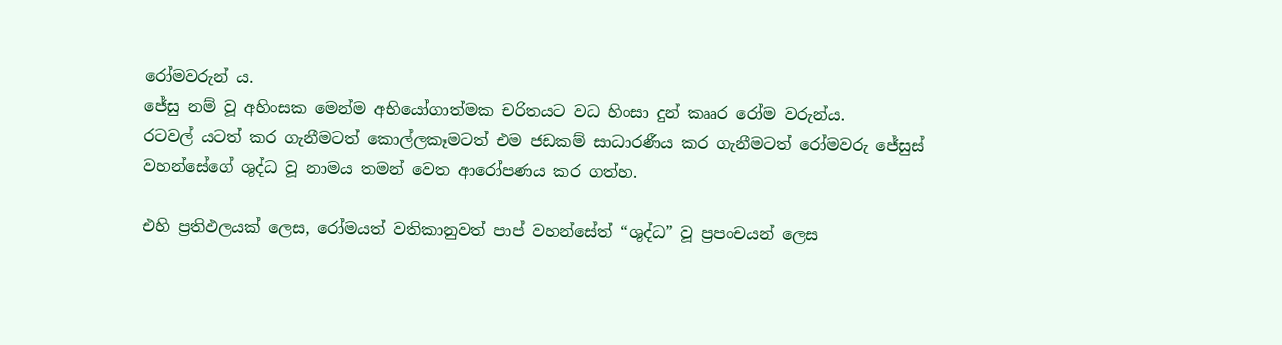රෝමවරුන් ය.
ජේසු නම් වූ අහිංසක මෙන්ම අභියෝගාත්මක චරිතයට වධ හිංසා දුන් කෲර රෝම වරුන්ය.
රටවල් යටත් කර ගැනීමටත් කොල්ලකෑමටත් එම ජඩකම් සාධාරණීය කර ගැනීමටත් රෝමවරු ජේසුස් වහන්සේගේ ශුද්ධ වූ නාමය තමන් වෙත ආරෝපණය කර ගත්හ.

එහි ප්‍රතිඵලයක් ලෙස, රෝමයත් වතිකානුවත් පාප් වහන්සේත් “ශුද්ධ” වූ ප්‍රපංචයන් ලෙස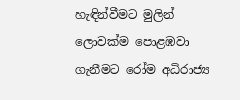හැඳින්වීමට මුලින් ලොවක්ම පොළඹවා ගැනීමට රෝම අධිරාජ්‍ය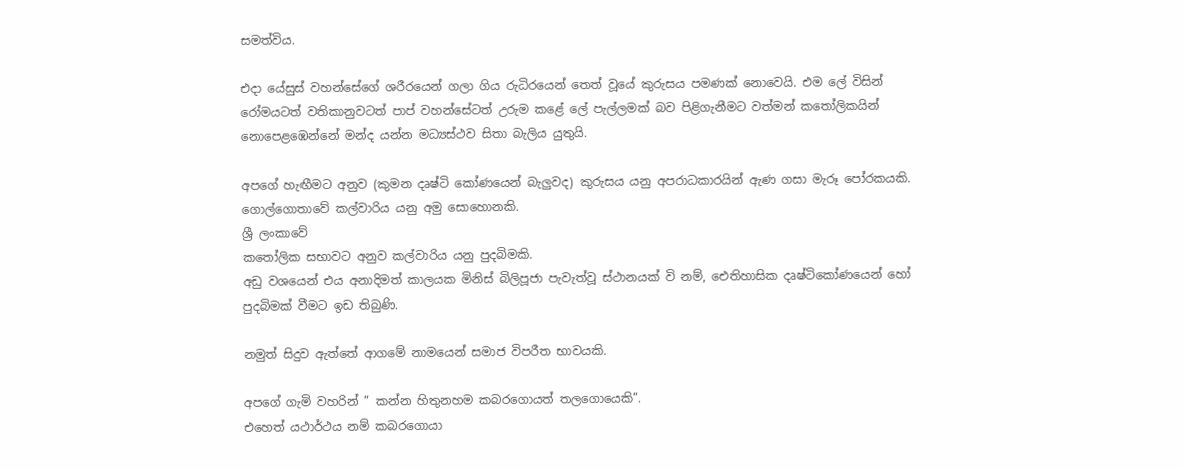සමත්විය.

එදා යේසුස් වහන්සේගේ ශරීරයෙන් ගලා ගිය රුධිරයෙන් තෙත් වූයේ කුරුසය පමණක් නොවෙයි. එම ලේ විසින් රෝමයටත් වතිකානුවටත් පාප් වහන්සේටත් උරුම කළේ ලේ පැල්ලමක් බව පිළිගැනීමට වත්මන් කතෝලිකයින් නොපෙළඹෙන්නේ මන්ද යන්න මධ්‍යස්ථව සිතා බැලිය යුතුයි.

අපගේ හැඟීමට අනුව (කුමන දෘෂ්ටි කෝණයෙන් බැලුවද) කුරුසය යනු අපරාධකාරයින් ඇණ ගසා මැරූ පෝරකයකි.
ගොල්ගොතාවේ කල්වාරිය යනු අමු සොහොනකි.
ශ්‍රී ලංකාවේ
කතෝලික සභාවට අනුව කල්වාරිය යනු පුදබිමකි.
අඩු වශයෙන් එය අනාදිමත් කාලයක මිනිස් බිලිපූජා පැවැත්වූ ස්ථානයක් වි නම්, ඓතිහාසික දෘෂ්ටිකෝණයෙන් හෝ පුදබිමක් වීමට ඉඩ තිබුණි.

නමුත් සිදුව ඇත්තේ ආගමේ නාමයෙන් සමාජ විපරීත භාවයකි.

අපගේ ගැමි වහරින් ” කන්න හිතුනහම කබරගොයත් තලගොයෙකි”.
එහෙත් යථාර්ථය නම් කබරගොයා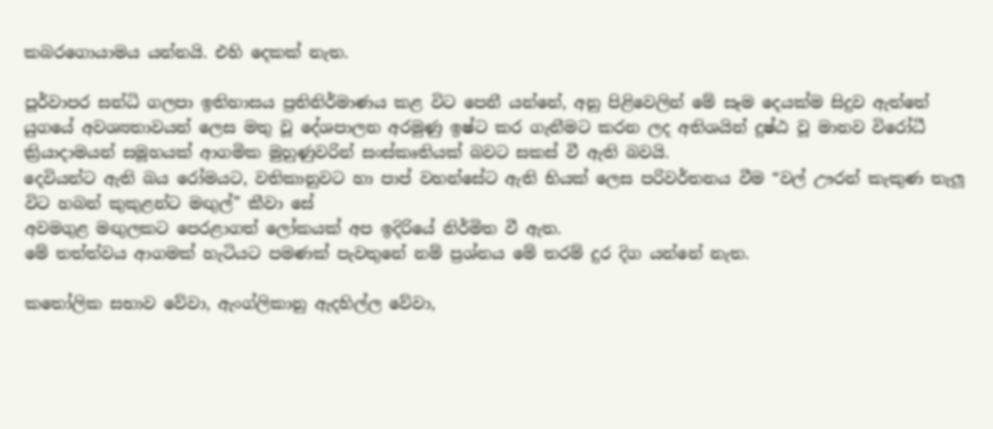කබරගොයාමය යන්නයි. එහි දෙකක් නැත.

පූර්වාපර සන්ධි ගලපා ඉතිහාසය ප්‍රතිනිර්මාණය කළ විට පෙනී යන්නේ, අනු පිළිවෙලින් මේ සෑම දෙයක්ම සිදුව ඇත්තේ යුගයේ අවශ්‍යතාවයන් ලෙස මතු වූ දේශපාලන අරමුණු ඉෂ්ට කර ගැනීමට කරන ලද අතිශයින් දුෂ්ඨ වූ මානව විරෝධී ක්‍රියාදාමයන් සමූහයක් ආගමික මුහුණුවරින් සංස්කෘතියක් බවට සකස් වී ඇති බවයි.
දෙවියන්ට ඇති බය රෝමයට, වතිකානුවට හා පාප් වහන්සේට ඇති භියක් ලෙස පරිවර්තනය වීම “වල් ඌරන් කැකුණ තැලූ විට හබන් කුකුළන්ට මඟුල්” කීවා සේ
අවමගුළ මඟුලකට පෙරළාගත් ලෝකයක් අප ඉදිරියේ නිර්මිත වී ඇත.
මේ තත්ත්වය ආගමක් හැටියට පමණක් පැවතුනේ නම් ප්‍රශ්නය මේ තරම් දුර දිග යන්නේ නැත.

කතෝලික සභාව වේවා, ඇංග්ලිකානු ඇදහිල්ල වේවා,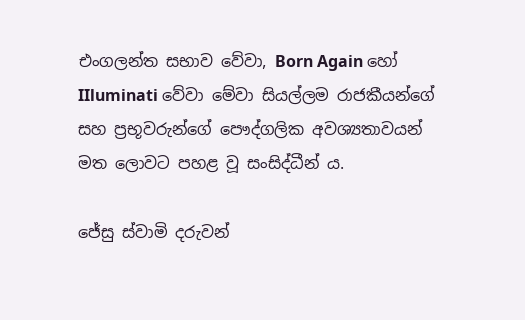එංගලන්ත සභාව වේවා, Born Again හෝ IIluminati වේවා මේවා සියල්ලම රාජකීයන්ගේ සහ ප්‍රභූවරුන්ගේ පෞද්ගලික අවශ්‍යතාවයන් මත ලොවට පහළ වූ සංසිද්ධීන් ය.

ජේසු ස්වාමි දරුවන්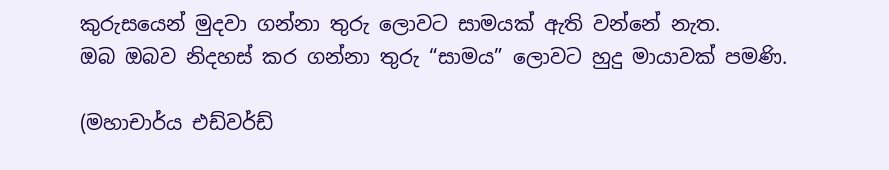කුරුසයෙන් මුදවා ගන්නා තුරු ලොවට සාමයක් ඇති වන්නේ නැත.
ඔබ ඔබව නිදහස් කර ගන්නා තුරු “සාමය” ලොවට හුදු මායාවක් පමණි.

(මහාචාර්ය එඩ්වර්ඩ්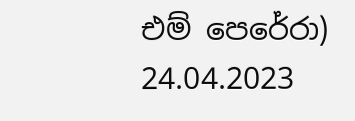එම් පෙරේරා)
24.04.2023